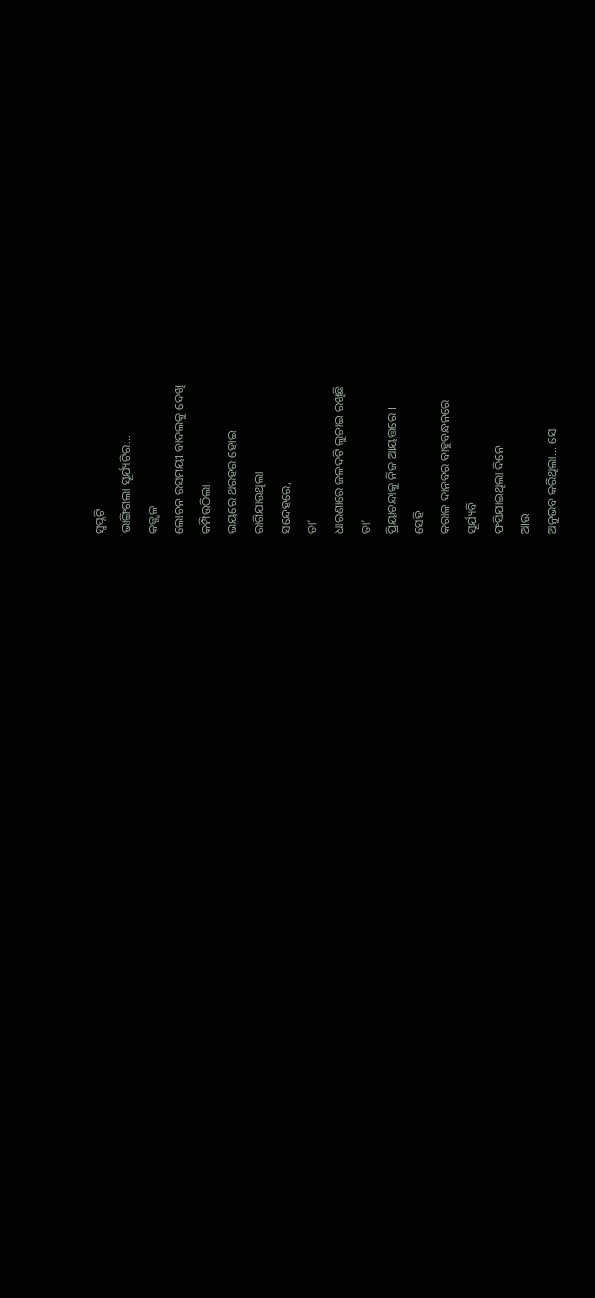ସ୍ଵପ୍ନଟି
ଭାଙ୍ଗିଗଲା ସୂର୍ଯ୍ୟଟିର...
କଜ୍ଜ୍ଵଳ
ଲୋଚନ ରସମୟୀ ବାଦଲକୁ ଦେଖି
କମ୍ପିଉଠିଲା
ଭୟରେ ଥରହର ହୋଇ
ରାଗିଯାଉଥିଲା
ସନ୍ଦେହରେ,
ତା’
ଧାରଣାରେ ଜଳଦଟି ଲୁଚାଇ ରଖିଛି
ତା’
ପ୍ରିୟାଚନ୍ଦାକୁ ନିଜ ଆୟତ୍ତରେ ।
ସେହି
କରାଳ ଦାନବର ବାହୁବନ୍ଧନରେ
ସୂର୍ଯ୍ୟବି
ଫସିଯାଇଥିଲା ଦିନେ
ଆଉ
ଅନୁଭବ କରିଥିଲା... ସେ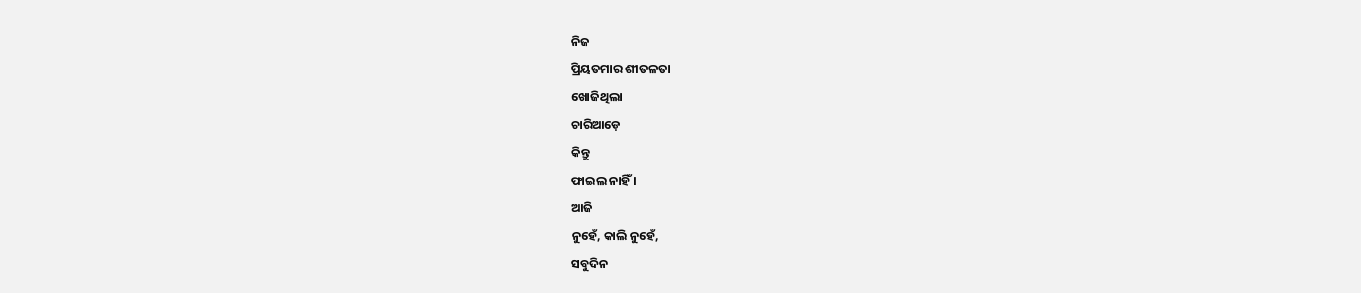ନିଜ
ପ୍ରିୟତମାର ଶୀତଳତା
ଖୋଜିଥିଲା
ଚାରିଆଡ଼େ
କିନ୍ତୁ
ଫାଇଲ ନାହିଁ ।
ଆଜି
ନୁହେଁ, କାଲି ନୁହେଁ,
ସବୁଦିନ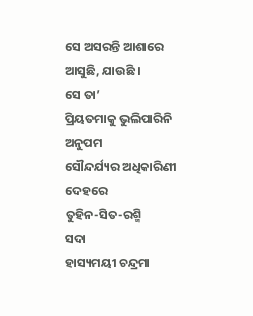ସେ ଅସରନ୍ତି ଆଶାରେ
ଆସୁଛି, ଯାଉଛି ।
ସେ ତା’
ପ୍ରିୟତମାକୁ ଭୁଲିପାରିନି
ଅନୁପମ
ସୌନ୍ଦର୍ଯ୍ୟର ଅଧିକାରିଣୀ
ଦେହରେ
ତୁହିନ-ସିତ-ରଶ୍ମି
ସଦା
ହାସ୍ୟମୟୀ ଚନ୍ଦ୍ରମା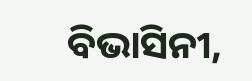ବିଭାସିନୀ,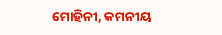ମୋହିନୀ, କମନୀୟ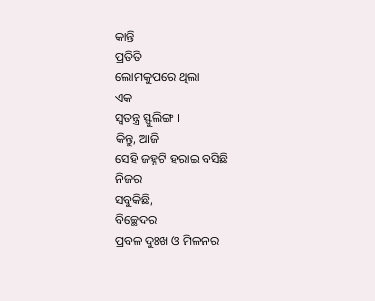କାନ୍ତି
ପ୍ରତିତି
ଲୋମକୁପରେ ଥିଲା
ଏକ
ସ୍ଵତନ୍ତ୍ର ସ୍ଫୁଲିଙ୍ଗ ।
କିନ୍ତୁ, ଆଜି
ସେହି ଜହ୍ନଟି ହରାଇ ବସିଛି
ନିଜର
ସବୁକିଛି,
ବିଚ୍ଛେଦର
ପ୍ରବଳ ଦୁଃଖ ଓ ମିଳନର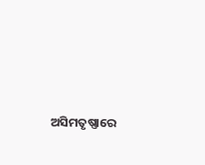ଅସିମତୃଷ୍ଣାରେ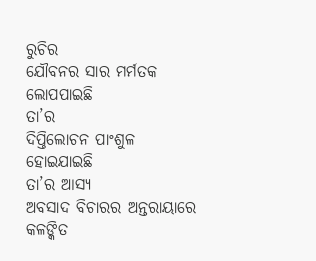ରୁଚିର
ଯୌବନର ସାର ମର୍ମତକ ଲୋପପାଇଛି
ତା’ର
ଦିପ୍ତିଲୋଚନ ପାଂଶୁଳ ହୋଇଯାଇଛି
ତା’ର ଆସ୍ୟ
ଅବସାଦ ବିଚାରର ଅନ୍ତରାୟାରେ
କଳଙ୍କିତ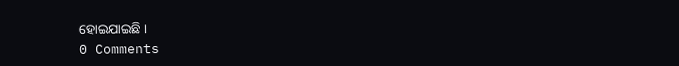ହୋଇଯାଇଛି ।
0 Comments